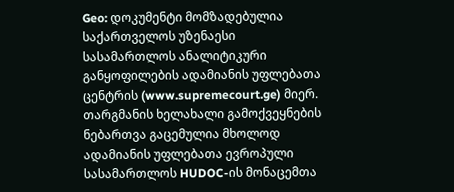Geo: დოკუმენტი მომზადებულია საქართველოს უზენაესი სასამართლოს ანალიტიკური განყოფილების ადამიანის უფლებათა ცენტრის (www.supremecourt.ge) მიერ. თარგმანის ხელახალი გამოქვეყნების ნებართვა გაცემულია მხოლოდ ადამიანის უფლებათა ევროპული სასამართლოს HUDOC-ის მონაცემთა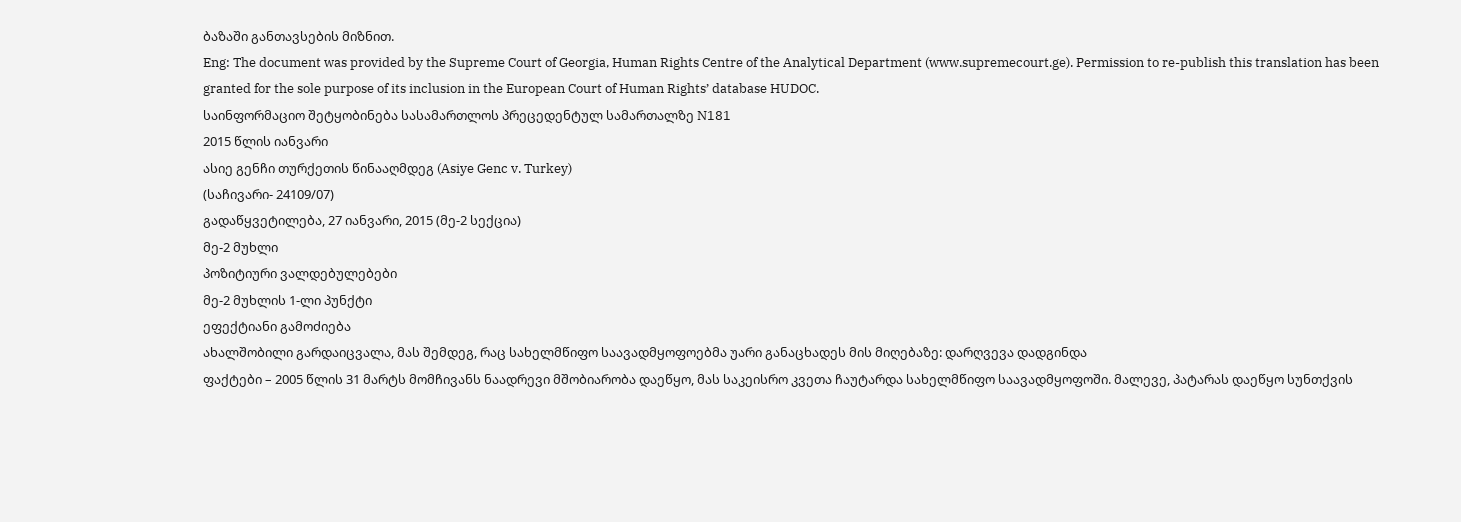ბაზაში განთავსების მიზნით.
Eng: The document was provided by the Supreme Court of Georgia, Human Rights Centre of the Analytical Department (www.supremecourt.ge). Permission to re-publish this translation has been granted for the sole purpose of its inclusion in the European Court of Human Rights’ database HUDOC.
საინფორმაციო შეტყობინება სასამართლოს პრეცედენტულ სამართალზე N181
2015 წლის იანვარი
ასიე გენჩი თურქეთის წინააღმდეგ (Asiye Genc v. Turkey)
(საჩივარი- 24109/07)
გადაწყვეტილება, 27 იანვარი, 2015 (მე-2 სექცია)
მე-2 მუხლი
პოზიტიური ვალდებულებები
მე-2 მუხლის 1-ლი პუნქტი
ეფექტიანი გამოძიება
ახალშობილი გარდაიცვალა, მას შემდეგ, რაც სახელმწიფო საავადმყოფოებმა უარი განაცხადეს მის მიღებაზე: დარღვევა დადგინდა
ფაქტები – 2005 წლის 31 მარტს მომჩივანს ნაადრევი მშობიარობა დაეწყო, მას საკეისრო კვეთა ჩაუტარდა სახელმწიფო საავადმყოფოში. მალევე, პატარას დაეწყო სუნთქვის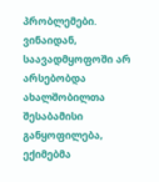პრობლემები. ვინაიდან, საავადმყოფოში არ არსებობდა ახალშობილთა შესაბამისი განყოფილება, ექიმებმა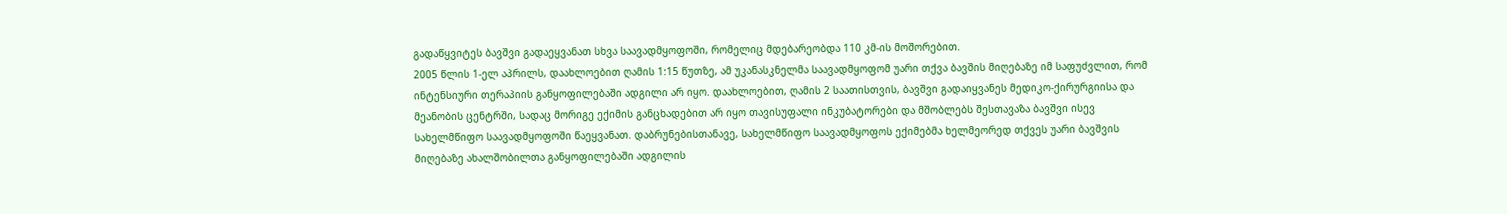გადაწყვიტეს ბავშვი გადაეყვანათ სხვა საავადმყოფოში, რომელიც მდებარეობდა 110 კმ-ის მოშორებით.
2005 წლის 1-ელ აპრილს, დაახლოებით ღამის 1:15 წუთზე, ამ უკანასკნელმა საავადმყოფომ უარი თქვა ბავშის მიღებაზე იმ საფუძვლით, რომ ინტენსიური თერაპიის განყოფილებაში ადგილი არ იყო. დაახლოებით, ღამის 2 საათისთვის, ბავშვი გადაიყვანეს მედიკო-ქირურგიისა და მეანობის ცენტრში, სადაც მორიგე ექიმის განცხადებით არ იყო თავისუფალი ინკუბატორები და მშობლებს შესთავაზა ბავშვი ისევ სახელმწიფო საავადმყოფოში წაეყვანათ. დაბრუნებისთანავე, სახელმწიფო საავადმყოფოს ექიმებმა ხელმეორედ თქვეს უარი ბავშვის მიღებაზე ახალშობილთა განყოფილებაში ადგილის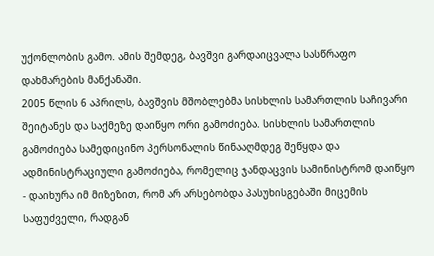უქონლობის გამო. ამის შემდეგ, ბავშვი გარდაიცვალა სასწრაფო დახმარების მანქანაში.
2005 წლის 6 აპრილს, ბავშვის მშობლებმა სისხლის სამართლის საჩივარი შეიტანეს და საქმეზე დაიწყო ორი გამოძიება. სისხლის სამართლის გამოძიება სამედიცინო პერსონალის წინააღმდეგ შეწყდა და ადმინისტრაციული გამოძიება, რომელიც ჯანდაცვის სამინისტრომ დაიწყო - დაიხურა იმ მიზეზით, რომ არ არსებობდა პასუხისგებაში მიცემის საფუძველი, რადგან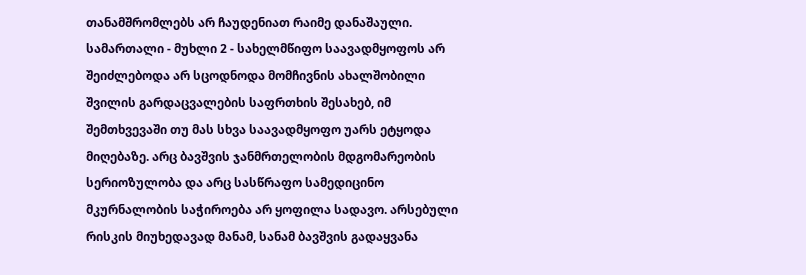თანამშრომლებს არ ჩაუდენიათ რაიმე დანაშაული.
სამართალი - მუხლი 2 - სახელმწიფო საავადმყოფოს არ შეიძლებოდა არ სცოდნოდა მომჩივნის ახალშობილი შვილის გარდაცვალების საფრთხის შესახებ, იმ შემთხვევაში თუ მას სხვა საავადმყოფო უარს ეტყოდა მიღებაზე. არც ბავშვის ჯანმრთელობის მდგომარეობის სერიოზულობა და არც სასწრაფო სამედიცინო მკურნალობის საჭიროება არ ყოფილა სადავო. არსებული რისკის მიუხედავად მანამ, სანამ ბავშვის გადაყვანა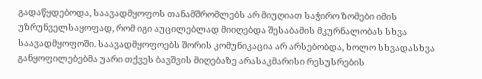გადაწყდებოდა, საავადმყოფოს თანამშრომლებს არ მიუღიათ საჭირო ზომები იმის უზრუნველსაყოფად, რომ იგი აუცილებლად მიიღებდა შესაბამის მკურნალობას სხვა საავადმყოფოში. საავადმყოფოებს შორის კომუნიკაცია არ არსებობდა, ხოლო სხვადასხვა განყოფილებებმა უარი თქვეს ბავშვის მიღებაზე არასაკმარისი რესუსრების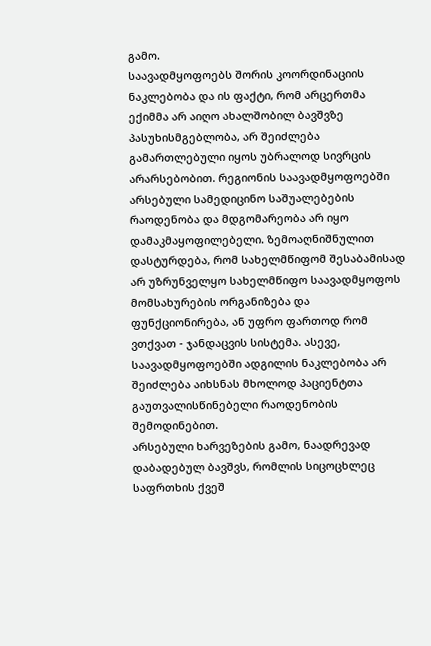გამო.
საავადმყოფოებს შორის კოორდინაციის ნაკლებობა და ის ფაქტი, რომ არცერთმა ექიმმა არ აიღო ახალშობილ ბავშვზე პასუხისმგებლობა, არ შეიძლება გამართლებული იყოს უბრალოდ სივრცის არარსებობით. რეგიონის საავადმყოფოებში არსებული სამედიცინო საშუალებების რაოდენობა და მდგომარეობა არ იყო დამაკმაყოფილებელი. ზემოაღნიშნულით დასტურდება, რომ სახელმწიფომ შესაბამისად არ უზრუნველყო სახელმწიფო საავადმყოფოს მომსახურების ორგანიზება და ფუნქციონირება, ან უფრო ფართოდ რომ ვთქვათ - ჯანდაცვის სისტემა. ასევე, საავადმყოფოებში ადგილის ნაკლებობა არ შეიძლება აიხსნას მხოლოდ პაციენტთა გაუთვალისწინებელი რაოდენობის შემოდინებით.
არსებული ხარვეზების გამო, ნაადრევად დაბადებულ ბავშვს, რომლის სიცოცხლეც საფრთხის ქვეშ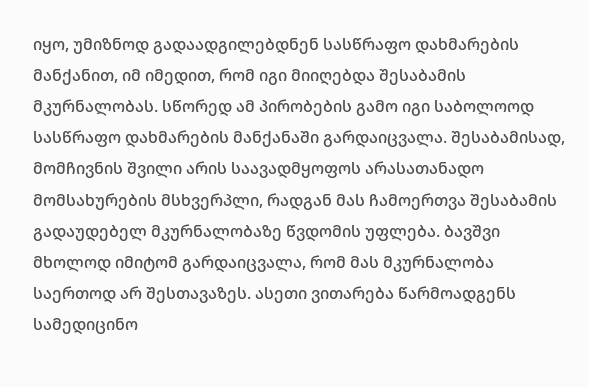იყო, უმიზნოდ გადაადგილებდნენ სასწრაფო დახმარების მანქანით, იმ იმედით, რომ იგი მიიღებდა შესაბამის მკურნალობას. სწორედ ამ პირობების გამო იგი საბოლოოდ სასწრაფო დახმარების მანქანაში გარდაიცვალა. შესაბამისად, მომჩივნის შვილი არის საავადმყოფოს არასათანადო მომსახურების მსხვერპლი, რადგან მას ჩამოერთვა შესაბამის გადაუდებელ მკურნალობაზე წვდომის უფლება. ბავშვი მხოლოდ იმიტომ გარდაიცვალა, რომ მას მკურნალობა საერთოდ არ შესთავაზეს. ასეთი ვითარება წარმოადგენს სამედიცინო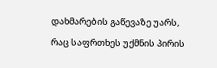დახმარების გაწევაზე უარს, რაც საფრთხეს უქმნის პირის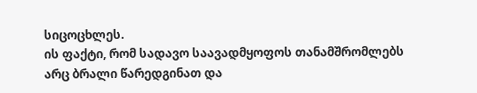სიცოცხლეს.
ის ფაქტი, რომ სადავო საავადმყოფოს თანამშრომლებს არც ბრალი წარედგინათ და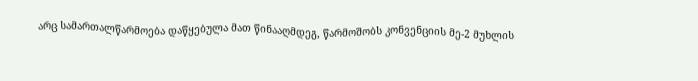არც სამართალწარმოება დაწყებულა მათ წინააღმდეგ, წარმოშობს კონვენციის მე-2 მუხლის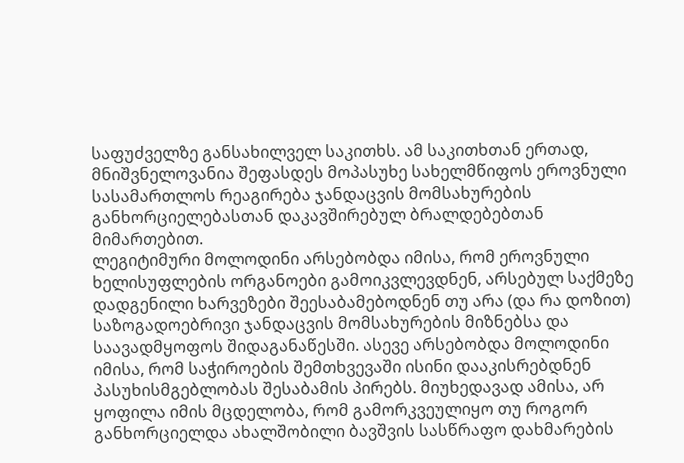საფუძველზე განსახილველ საკითხს. ამ საკითხთან ერთად, მნიშვნელოვანია შეფასდეს მოპასუხე სახელმწიფოს ეროვნული სასამართლოს რეაგირება ჯანდაცვის მომსახურების განხორციელებასთან დაკავშირებულ ბრალდებებთან მიმართებით.
ლეგიტიმური მოლოდინი არსებობდა იმისა, რომ ეროვნული ხელისუფლების ორგანოები გამოიკვლევდნენ, არსებულ საქმეზე დადგენილი ხარვეზები შეესაბამებოდნენ თუ არა (და რა დოზით) საზოგადოებრივი ჯანდაცვის მომსახურების მიზნებსა და საავადმყოფოს შიდაგანაწესში. ასევე არსებობდა მოლოდინი იმისა, რომ საჭიროების შემთხვევაში ისინი დააკისრებდნენ პასუხისმგებლობას შესაბამის პირებს. მიუხედავად ამისა, არ ყოფილა იმის მცდელობა, რომ გამორკვეულიყო თუ როგორ განხორციელდა ახალშობილი ბავშვის სასწრაფო დახმარების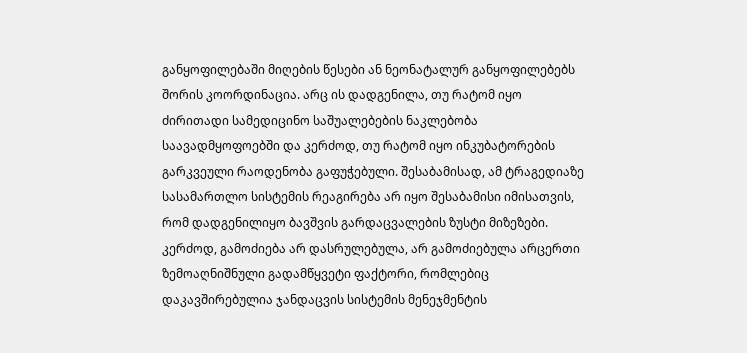განყოფილებაში მიღების წესები ან ნეონატალურ განყოფილებებს შორის კოორდინაცია. არც ის დადგენილა, თუ რატომ იყო ძირითადი სამედიცინო საშუალებების ნაკლებობა საავადმყოფოებში და კერძოდ, თუ რატომ იყო ინკუბატორების გარკვეული რაოდენობა გაფუჭებული. შესაბამისად, ამ ტრაგედიაზე სასამართლო სისტემის რეაგირება არ იყო შესაბამისი იმისათვის, რომ დადგენილიყო ბავშვის გარდაცვალების ზუსტი მიზეზები. კერძოდ, გამოძიება არ დასრულებულა, არ გამოძიებულა არცერთი ზემოაღნიშნული გადამწყვეტი ფაქტორი, რომლებიც დაკავშირებულია ჯანდაცვის სისტემის მენეჯმენტის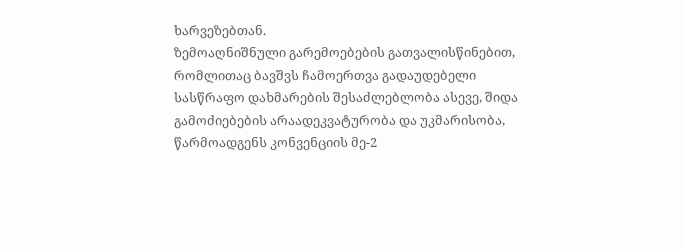ხარვეზებთან.
ზემოაღნიშნული გარემოებების გათვალისწინებით, რომლითაც ბავშვს ჩამოერთვა გადაუდებელი სასწრაფო დახმარების შესაძლებლობა ასევე, შიდა გამოძიებების არაადეკვატურობა და უკმარისობა, წარმოადგენს კონვენციის მე-2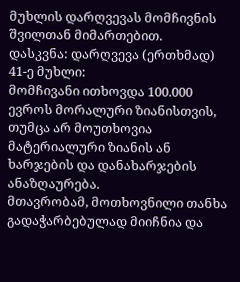მუხლის დარღვევას მომჩივნის შვილთან მიმართებით.
დასკვნა: დარღვევა (ერთხმად)
41-ე მუხლი:
მომჩივანი ითხოვდა 100.000 ევროს მორალური ზიანისთვის, თუმცა არ მოუთხოვია მატერიალური ზიანის ან ხარჯების და დანახარჯების ანაზღაურება.
მთავრობამ, მოთხოვნილი თანხა გადაჭარბებულად მიიჩნია და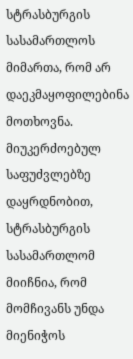სტრასბურგის სასამართლოს მიმართა, რომ არ დაეკმაყოფილებინა მოთხოვნა.
მიუკერძოებულ საფუძვლებზე დაყრდნობით, სტრასბურგის სასამართლომ მიიჩნია, რომ მომჩივანს უნდა მიენიჭოს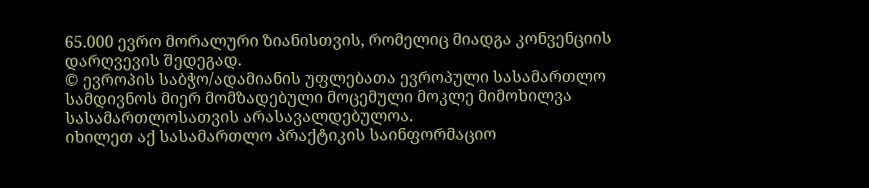65.000 ევრო მორალური ზიანისთვის, რომელიც მიადგა კონვენციის დარღვევის შედეგად.
© ევროპის საბჭო/ადამიანის უფლებათა ევროპული სასამართლო სამდივნოს მიერ მომზადებული მოცემული მოკლე მიმოხილვა სასამართლოსათვის არასავალდებულოა.
იხილეთ აქ სასამართლო პრაქტიკის საინფორმაციო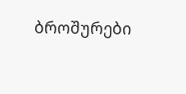ბროშურები